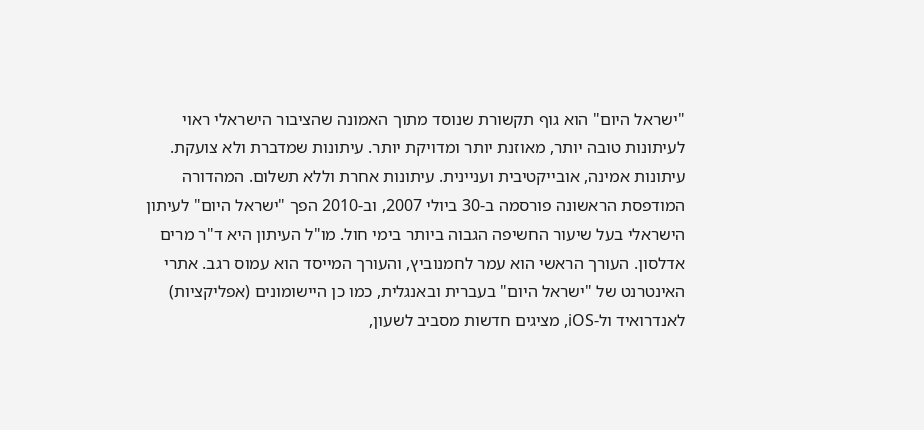"ישראל היום" הוא גוף תקשורת שנוסד מתוך האמונה שהציבור הישראלי ראוי לעיתונות טובה יותר, מאוזנת יותר ומדויקת יותר. עיתונות שמדברת ולא צועקת. עיתונות אמינה, אובייקטיבית ועניינית. עיתונות אחרת וללא תשלום. המהדורה המודפסת הראשונה פורסמה ב-30 ביולי 2007, וב-2010 הפך "ישראל היום" לעיתון הישראלי בעל שיעור החשיפה הגבוה ביותר בימי חול. מו"ל העיתון היא ד"ר מרים אדלסון. העורך הראשי הוא עמר לחמנוביץ, והעורך המייסד הוא עמוס רגב. אתרי האינטרנט של "ישראל היום" בעברית ובאנגלית, כמו כן היישומונים (אפליקציות) לאנדרואיד ול-iOS, מציגים חדשות מסביב לשעון,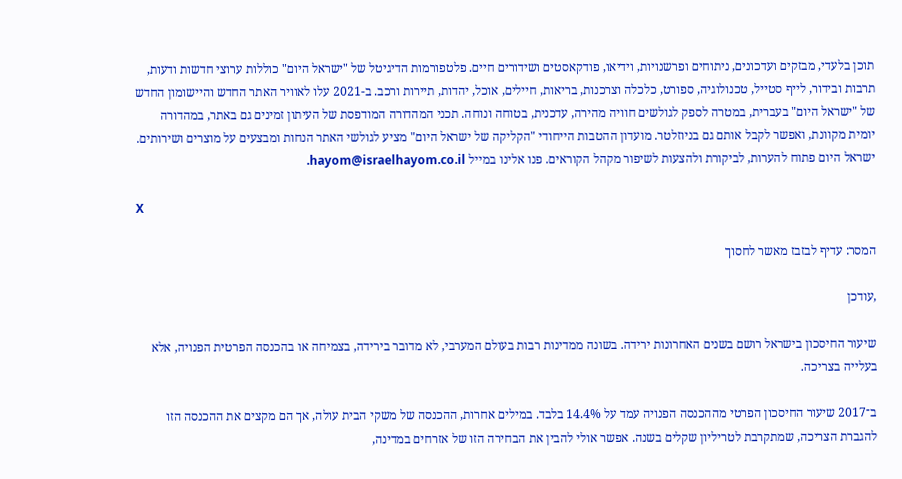תוכן בלעדי, מבזקים ועדכונים, ניתוחים ופרשנויות, וידיאו, פודקאסטים ושידורים חיים. פלטפורמות הדיגיטל של "ישראל היום" כוללות ערוצי חדשות ודעות, תרבות ובידור, לייף סטייל, טכנולוגיה, ספורט, כלכלה וצרכנות, בריאות, חיילים, אוכל, יהדות, תיירות ורכב. ב-2021 עלו לאוויר האתר החדש והיישומון החדש של "ישראל היום" בעברית, במטרה לספק לגולשים חוויה מהירה, עדכנית, בטוחה ונוחה. תכני המהדורה המודפסת של העיתון זמינים גם באתר, במהדורה יומית מקוונת, ואפשר לקבל אותם גם בניוזלטר. מועדון ההטבות הייחודי "הקליקה של ישראל היום" מציע לגולשי האתר הנחות ומבצעים על מוצרים ושירותים. ישראל היום פתוח להערות, לביקורת ולהצעות לשיפור מקהל הקוראים. פנו אלינו במייל hayom@israelhayom.co.il.

X

המסר: עדיף לבזבז מאשר לחסוך

,עודכן

שיעור החיסכון בישראל רושם בשנים האחרונות ירידה. בשונה ממדינות רבות בעולם המערבי, לא מדובר בירידה, בצמיחה או בהכנסה הפרטית הפנויה, אלא בעלייה בצריכה.

ב־2017 שיעור החיסכון הפרטי מההכנסה הפנויה עמד על 14.4% בלבד. במילים אחרות, ההכנסה של משקי הבית עולה, אך הם מקצים את ההכנסה הזו להגברת הצריכה, שמתקרבת לטריליון שקלים בשנה. אפשר אולי להבין את הבחירה הזו של אזרחים במדינה,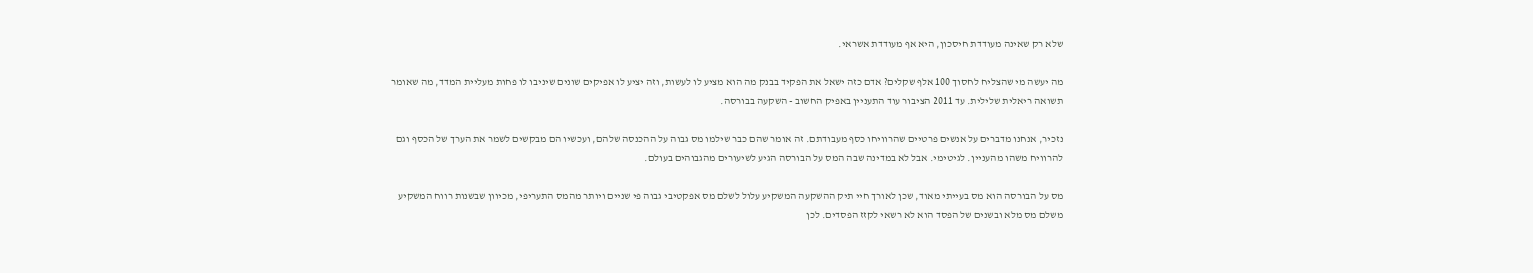שלא רק שאינה מעודדת חיסכון, היא אף מעודדת אשראי.

מה יעשה מי שהצליח לחסוך 100 אלף שקלים? אדם כזה ישאל את הפקיד בבנק מה הוא מציע לו לעשות, וזה יציע לו אפיקים שונים שיניבו לו פחות מעליית המדד, מה שאומר תשואה ריאלית שלילית. עד 2011 הציבור עוד התעניין באפיק החשוב - השקעה בבורסה.

נזכיר, אנחנו מדברים על אנשים פרטיים שהרוויחו כסף מעבודתם. זה אומר שהם כבר שילמו מס גבוה על ההכנסה שלהם, ועכשיו הם מבקשים לשמר את הערך של הכסף וגם להרוויח משהו מהעניין. לגיטימי. אבל לא במדינה שבה המס על הבורסה הגיע לשיעורים מהגבוהים בעולם.

מס על הבורסה הוא מס בעייתי מאוד, שכן לאורך חיי תיק ההשקעה המשקיע עלול לשלם מס אפקטיבי גבוה פי שניים ויותר מהמס התעריפי, מכיוון שבשנות רווח המשקיע משלם מס מלא ובשנים של הפסד הוא לא רשאי לקזז הפסדים. לכן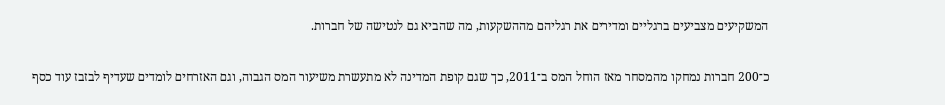המשקיעים מצביעים ברגליים ומדירים את רגליהם מההשקעות, מה שהביא גם לנטישה של חברות.

כ־200 חברות נמחקו מהמסחר מאז הוחל המס ב־2011, כך שגם קופת המדינה לא מתעשרת משיעור המס הגבוה, וגם האזרחים לומדים שעדיף לבזבז עוד כסף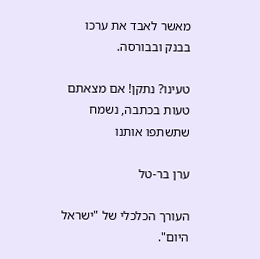מאשר לאבד את ערכו בבנק ובבורסה.

טעינו? נתקן! אם מצאתם טעות בכתבה, נשמח שתשתפו אותנו

ערן בר-טל

העורך הכלכלי של "ישראל היום".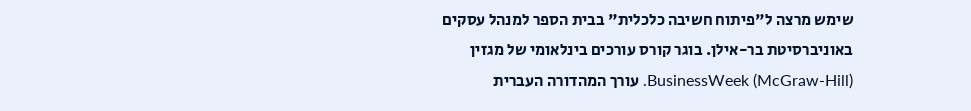שימש מרצה ל"פיתוח חשיבה כלכלית" בבית הספר למנהל עסקים באוניברסיטת בר-אילן. בוגר קורס עורכים בינלאומי של מגזין (BusinessWeek (McGraw-Hill. עורך המהדורה העברית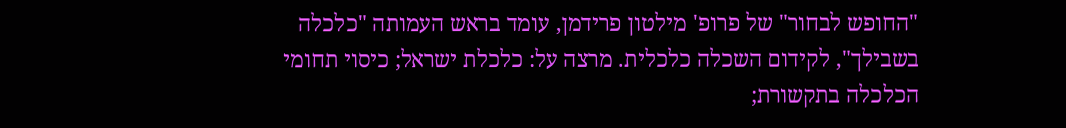"החופש לבחור" של פרופ' מילטון פרידמן, עומד בראש העמותה "כלכלה בשבילך", לקידום השכלה כלכלית. מרצה על: כלכלת ישראל; כיסוי תחומי הכלכלה בתקשורת;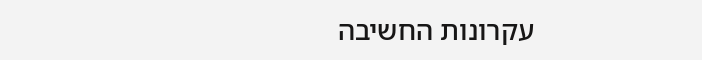עקרונות החשיבה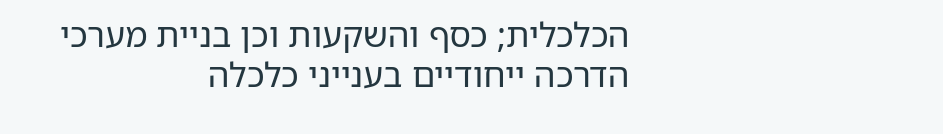הכלכלית; כסף והשקעות וכן בניית מערכי הדרכה ייחודיים בענייני כלכלה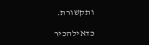ותקשורת.

כדאילהכיר